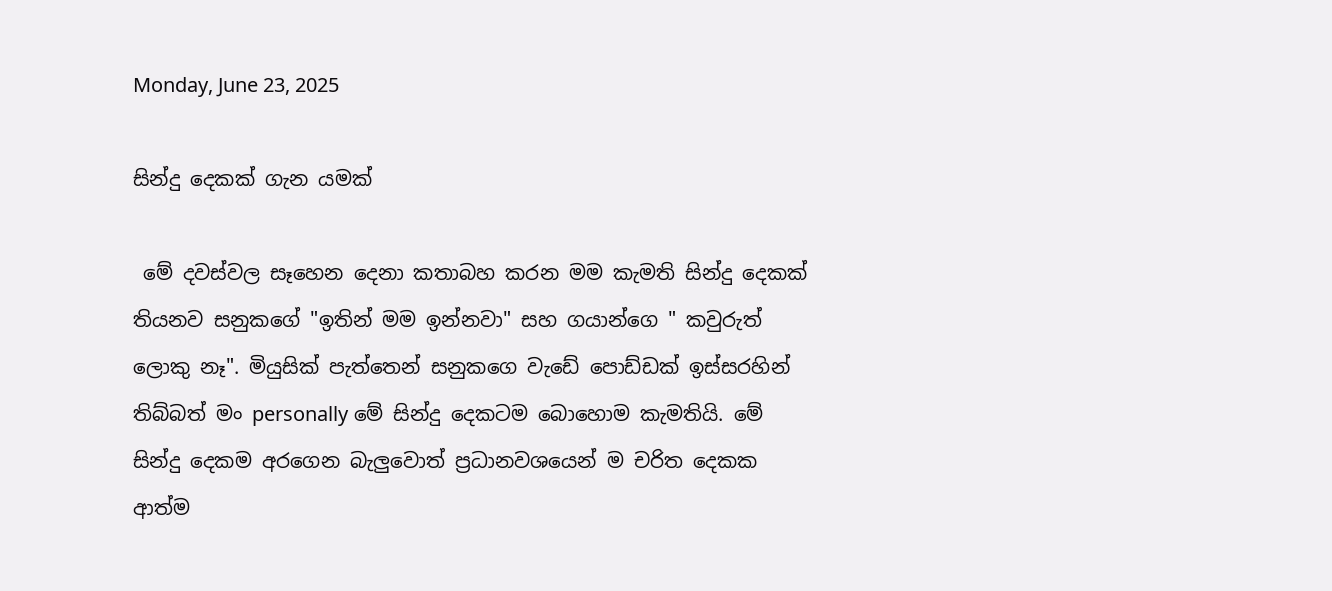Monday, June 23, 2025

සින්දු දෙකක් ගැන යමක්

 මේ දවස්වල සෑහෙන දෙනා කතාබහ කරන මම කැමති සින්දු දෙකක් තියනව සනුකගේ "ඉතින් මම ඉන්නවා" සහ ගයාන්ගෙ " කවුරුත් ලොකු නෑ". මියුසික් පැත්තෙන් සනුකගෙ වැඩේ පොඩ්ඩක් ඉස්සරහින් තිබ්බත් මං personally මේ සින්දු දෙකටම බොහොම කැමතියි. මේ සින්දු දෙකම අරගෙන බැලුවොත් ප්‍රධානවශයෙන් ම චරිත දෙකක ආත්ම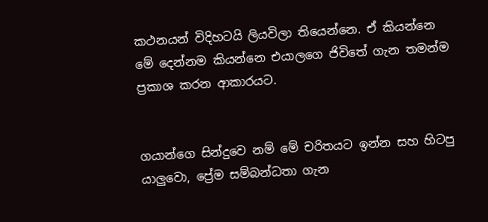කථනයන් විදිහටයි ලියවිලා තියෙන්නෙ. ඒ කියන්නෙ මේ දෙන්නම කියන්නෙ එයාලගෙ ජිවිතේ ගැන තමන්ම ප්‍රකාශ කරන ආකාරයට.


ගයාන්ගෙ සින්දුවෙ නම් මේ චරිතයට ඉන්න සහ හිටපු යාලුවො, ප්‍රේම සම්බන්ධතා ගැන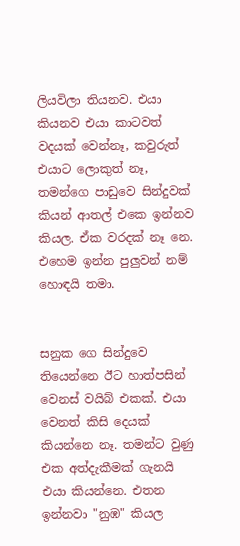ලියවිලා තියනව. එයා කියනව එයා කාටවත් වදයක් වෙන්නෑ, කවුරුත් එයාට ලොකුත් නෑ, තමන්ගෙ පාඩුවෙ සින්දුවක් කියන් ආතල් එකෙ ඉන්නව කියල. ඒක වරදක් නෑ නෙ. එහෙම ඉන්න පුලුවන් නම් හොඳයි තමා.


සනුක ගෙ සින්දුවෙ තියෙන්නෙ ඊට හාත්පසින් වෙනස් වයිබ් එකක්. එයා වෙනත් කිසි දෙයක් කියන්නෙ නෑ. තමන්ට වුණු එක අත්දැකීමක් ගැනයි එයා කියන්නෙ. එතන ඉන්නවා "නුඹ" කියල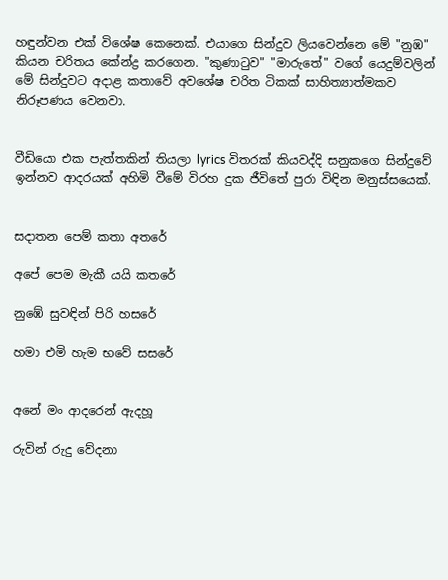හඳුන්වන එක් විශේෂ කෙනෙක්. එයාගෙ සින්දුව ලියවෙන්නෙ මේ "නුඹ" කියන චරිතය කේන්ද්‍ර කරගෙන. "කුණාටුව" "මාරුතේ" වගේ යෙදුම්වලින් මේ සින්දුවට අදාළ කතාවේ අවශේෂ චරිත ටිකක් සාහිත්‍යාත්මකව නිරූපණය වෙනවා.


වීඩියො එක පැත්තකින් තියලා lyrics විතරක් කියවද්දි සනුකගෙ සින්දුවේ ඉන්නව ආදරයක් අහිමි වීමේ විරහ දුක ජීවිතේ පුරා විඳින මනුස්සයෙක්.


සදාතන පෙම් කතා අතරේ

අපේ පෙම මැකී යයි කතරේ

නුඹේ සුවඳින් පිරි හසරේ

හමා එමි හැම භවේ සසරේ


අනේ මං ආදරෙන් ඇදහූ

රුවින් රුදු වේදනා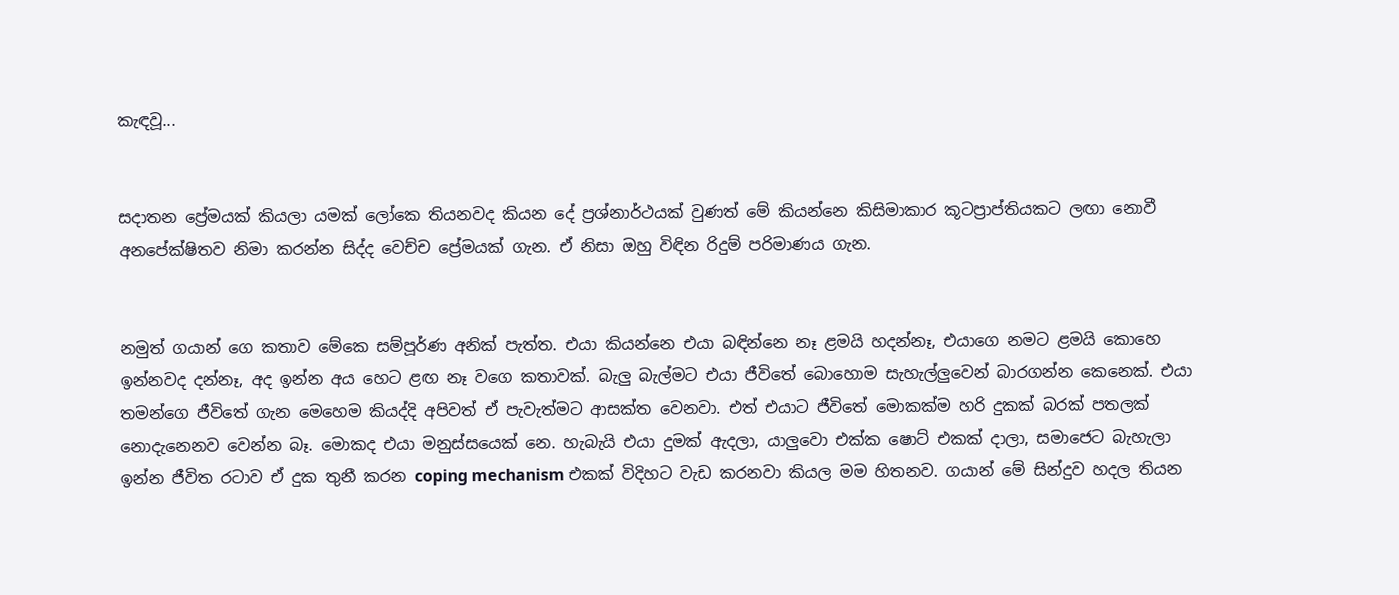කැඳවූ...


සදාතන ප්‍රේමයක් කියලා යමක් ලෝකෙ තියනවද කියන දේ ප්‍රශ්නාර්ථයක් වුණත් මේ කියන්නෙ කිසිමාකාර කූටප්‍රාප්තියකට ලඟා නොවී අනපේක්ෂිතව නිමා කරන්න සිද්ද වෙච්ච ප්‍රේමයක් ගැන. ඒ නිසා ඔහු විඳින රිදුම් පරිමාණය ගැන.


නමුත් ගයාන් ගෙ කතාව මේකෙ සම්පූර්ණ අනික් පැත්ත. එයා කියන්නෙ එයා බඳින්නෙ නෑ ළමයි හදන්නෑ, එයාගෙ නමට ළමයි කොහෙ ඉන්නවද දන්නෑ, අද ඉන්න අය හෙට ළඟ නෑ වගෙ කතාවක්. බැලු බැල්මට එයා ජීවිතේ බොහොම සැහැල්ලුවෙන් බාරගන්න කෙනෙක්. එයා තමන්ගෙ ජීවිතේ ගැන මෙහෙම කියද්දි අපිවත් ඒ පැවැත්මට ආසක්ත වෙනවා. එත් එයාට ජීවිතේ මොකක්ම හරි දුකක් බරක් පතලක් නොදැනෙනව වෙන්න බෑ. මොකද එයා මනුස්සයෙක් නෙ. හැබැයි එයා දුමක් ඇදලා, යාලුවො එක්ක ෂොට් එකක් දාලා, සමාජෙට බැහැලා ඉන්න ජීවිත රටාව ඒ දුක තුනී කරන coping mechanism එකක් විදිහට වැඩ කරනවා කියල මම හිතනව. ගයාන් මේ සින්දුව හදල තියන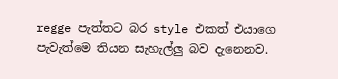regge පැත්තට බර style එකත් එයාගෙ පැවැත්මෙ තියන සැහැල්ලු බව දැනෙනව.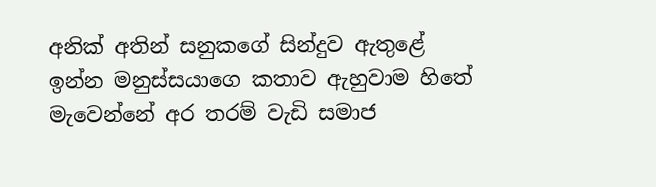අනික් අතින් සනුකගේ සින්දුව ඇතුළේ ඉන්න මනුස්සයාගෙ කතාව ඇහුවාම හිතේ මැවෙන්නේ අර තරම් වැඩි සමාජ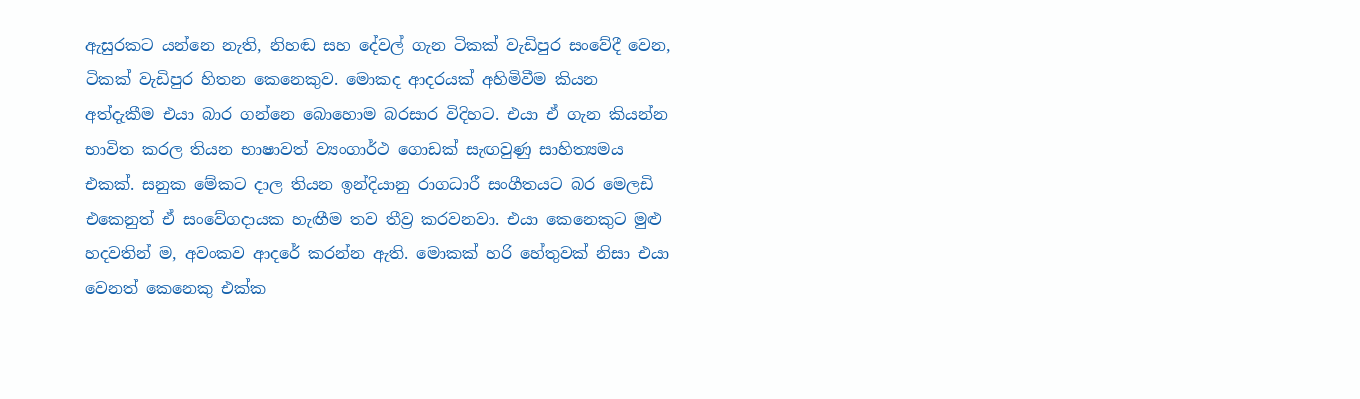ඇසුරකට යන්නෙ නැති, නිහඬ සහ දේවල් ගැන ටිකක් වැඩිපුර සංවේදී වෙන, ටිකක් වැඩිපුර හිතන කෙනෙකුව. මොකද ආදරයක් අහිමිවීම කියන අත්දැකීම එයා බාර ගන්නෙ බොහොම බරසාර විදිහට. එයා ඒ ගැන කියන්න භාවිත කරල තියන භාෂාවත් ව්‍යංගාර්ථ ගොඩක් සැඟවුණු සාහිත්‍යමය එකක්. සනුක මේකට දාල තියන ඉන්දියානු රාගධාරී සංගීතයට බර මෙලඩි එකෙනුත් ඒ සංවේගදායක හැඟීම තව තීව්‍ර කරවනවා. එයා කෙනෙකුට මුළු හදවතින් ම, අවංකව ආදරේ කරන්න ඇති. මොකක් හරි හේතුවක් නිසා එයා වෙනත් කෙනෙකු එක්ක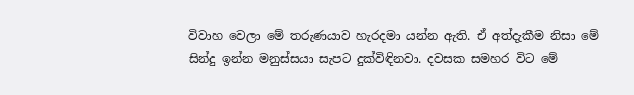විවාහ වෙලා මේ තරුණයාව හැරදමා යන්න ඇති. ඒ අත්දැකීම නිසා මේ සින්දු ඉන්න මනුස්සයා සැපට දුක්විඳිනවා. දවසක සමහර විට මේ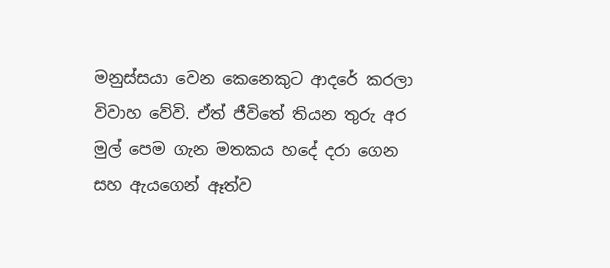මනුස්සයා වෙන කෙනෙකුට ආදරේ කරලා විවාහ වේවි. ඒත් ජීවිතේ තියන තුරු අර මුල් පෙම ගැන මතකය හදේ දරා ගෙන සහ ඇයගෙන් ඈත්ව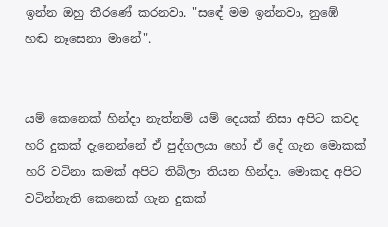ඉන්න ඔහු තීරණේ කරනවා. "සඳේ මම ඉන්නවා, නුඹේ හඬ නෑසෙනා මානේ".


යම් කෙනෙක් හින්දා නැත්නම් යම් දෙයක් නිසා අපිට කවද හරි දුකක් දැනෙන්නේ ඒ පුද්ගලයා හෝ ඒ දේ ගැන මොකක් හරි වටිනා කමක් අපිට තිබිලා තියන හින්දා. මොකද අපිට වටින්නැති කෙනෙක් ගැන දුකක්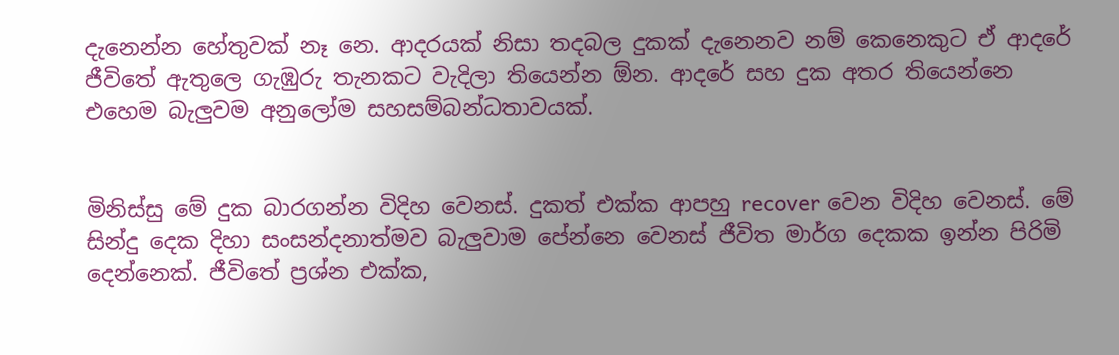දැනෙන්න හේතුවක් නෑ නෙ. ආදරයක් නිසා තදබල දුකක් දැනෙනව නම් කෙනෙකුට ඒ ආදරේ ජීවිතේ ඇතුලෙ ගැඹුරු තැනකට වැදිලා තියෙන්න ඕන. ආදරේ සහ දුක අතර තියෙන්නෙ එහෙම බැලුවම අනුලෝම සහසම්බන්ධතාවයක්.


මිනිස්සු මේ දුක බාරගන්න විදිහ වෙනස්. දුකත් එක්ක ආපහු recover වෙන විදිහ වෙනස්. මේ සින්දු දෙක දිහා සංසන්දනාත්මව බැලුවාම පේන්නෙ වෙනස් ජීවිත මාර්ග දෙකක ඉන්න පිරිමි දෙන්නෙක්. ජීවිතේ ප්‍රශ්න එක්ක,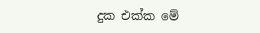දුක එක්ක මේ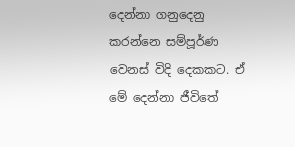දෙන්නා ගනුදෙනු කරන්නෙ සම්පූර්ණ වෙනස් විදි දෙකකට. ඒ මේ දෙන්නා ජීවිතේ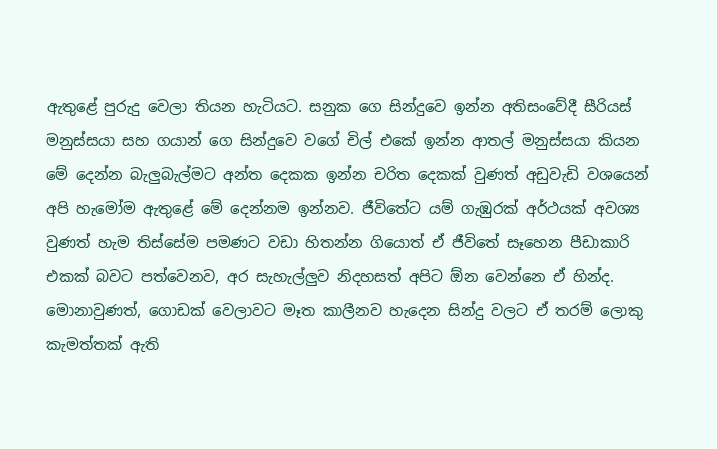ඇතුළේ පුරුදු වෙලා තියන හැටියට. සනුක ගෙ සින්දුවෙ ඉන්න අතිසංවේදී සීරියස් මනුස්සයා සහ ගයාන් ගෙ සින්දුවෙ වගේ චිල් එකේ ඉන්න ආතල් මනුස්සයා කියන මේ දෙන්න බැලුබැල්මට අන්ත දෙකක ඉන්න චරිත දෙකක් වුණත් අඩුවැඩි වශයෙන් අපි හැමෝම ඇතුළේ මේ දෙන්නම ඉන්නව. ජීවිතේට යම් ගැඹුරක් අර්ථයක් අවශ්‍ය වුණත් හැම තිස්සේම පමණට වඩා හිතන්න ගියොත් ඒ ජීවිතේ සෑහෙන පීඩාකාරි එකක් බවට පත්වෙනව, අර සැහැල්ලුව නිදහසත් අපිට ඕන වෙන්නෙ ඒ හින්ද. මොනාවුණත්, ගොඩක් වෙලාවට මෑත කාලීනව හැදෙන සින්දු වලට ඒ තරම් ලොකු කැමත්තක් ඇති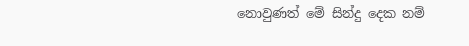නොවුණත් මේ සින්දු දෙක නම්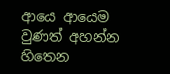ආයෙ ආයෙම වුණත් අහන්න හිතෙන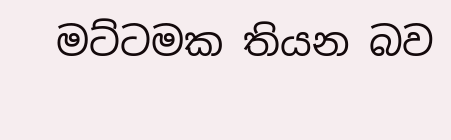මට්ටමක තියන බව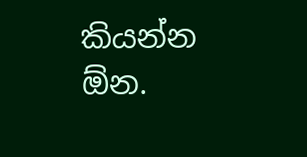කියන්න ඕන.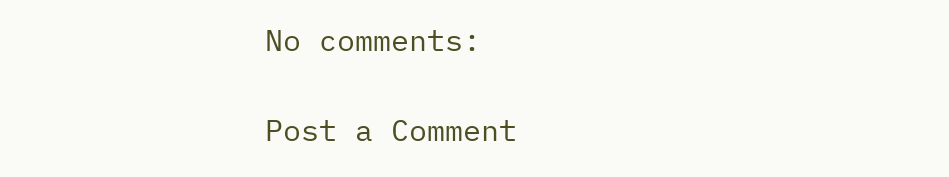No comments:

Post a Comment